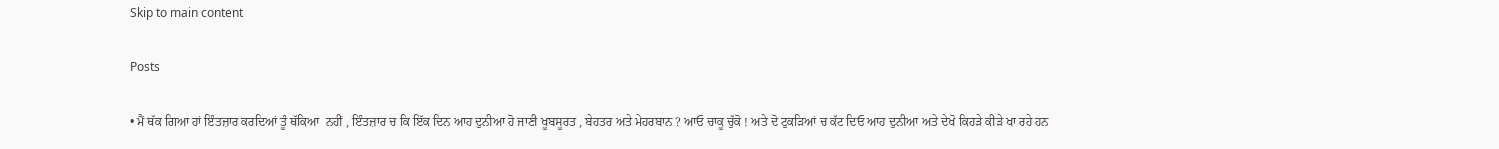Skip to main content

Posts

• ਮੈਂ ਥੱਕ ਗਿਆ ਹਾਂ ਇੰਤਜ਼ਾਰ ਕਰਦਿਆਂ ਤੂੰ ਥੱਕਿਆ  ਨਹੀਂ , ਇੰਤਜ਼ਾਰ ਚ ਕਿ ਇੱਕ ਦਿਨ ਆਹ ਦੁਨੀਆ ਹੋ ਜਾਣੀ ਖੂਬਸੂਰਤ , ਬੇਹਤਰ ਅਤੇ ਮੇਹਰਬਾਨ ? ਆਓ ਚਾਕੂ ਚੁੱਕੋ ! ਅਤੇ ਦੋ ਟੁਕੜਿਆਂ ਚ ਕੱਟ ਦਿਓ ਆਹ ਦੁਨੀਆ ਅਤੇ ਦੇਖੋ ਕਿਹੜੇ ਕੀੜੇ ਖਾ ਰਹੇ ਹਨ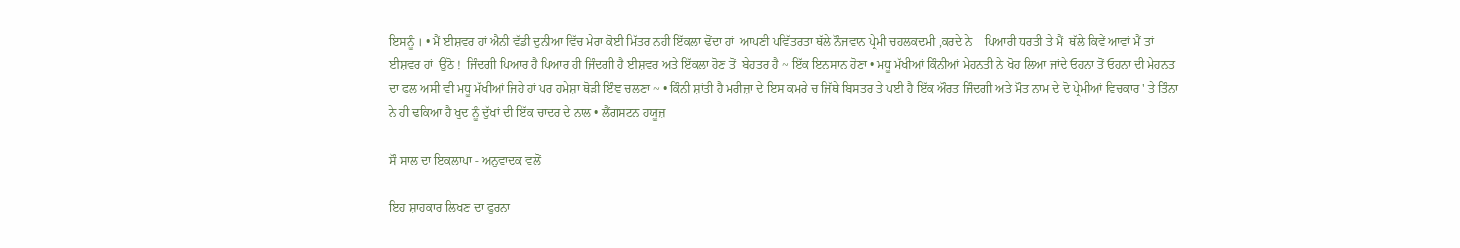ਇਸਨੂੰ । • ਮੈਂ ਈਸ਼ਵਰ ਹਾਂ ਐਨੀ ਵੱਡੀ ਦੁਨੀਆ ਵਿੱਚ ਮੇਰਾ ਕੋਈ ਮਿੱਤਰ ਨਹੀ ਇੱਕਲਾ ਢੋਂਦਾ ਹਾਂ  ਆਪਣੀ ਪਵਿੱਤਰਤਾ ਥੱਲੇ ਨੌਜਵਾਨ ਪ੍ਰੇਮੀ ਚਹਲਕਦਮੀ ,ਕਰਦੇ ਨੇ    ਪਿਆਰੀ ਧਰਤੀ ਤੇ ਮੈਂ  ਥੱਲੇ ਕਿਵੇਂ ਆਵਾਂ ਮੈਂ ਤਾਂ ਈਸ਼ਵਰ ਹਾਂ  ਉਠੋ !  ਜਿੰਦਗੀ ਪਿਆਰ ਹੈ ਪਿਆਰ ਹੀ ਜਿੰਦਗੀ ਹੈ ਈਸ਼ਵਰ ਅਤੇ ਇੱਕਲਾ ਹੋਣ ਤੋਂ  ਬੇਹਤਰ ਹੈ ~ ਇੱਕ ਇਨਸਾਨ ਹੋਣਾ • ਮਧੂ ਮੱਖੀਆਂ ਕਿੰਨੀਆਂ ਮੇਹਨਤੀ ਨੇ ਖੋਹ ਲਿਆ ਜਾਂਦੇ ਓਹਨਾ ਤੋਂ ਓਹਨਾ ਦੀ ਮੇਹਨਤ ਦਾ ਫਲ ਅਸੀ ਵੀ ਮਧੂ ਮੱਖੀਆਂ ਜਿਹੇ ਹਾਂ ਪਰ ਹਮੇਸ਼ਾ ਥੋੜੀ ਇੰਞ ਚਲਣਾ ~ • ਕਿੰਨੀ ਸ਼ਾਂਤੀ ਹੈ ਮਰੀਜ਼ਾ ਦੇ ਇਸ ਕਮਰੇ ਚ ਜਿੱਥੇ ਬਿਸਤਰ ਤੇ ਪਈ ਹੈ ਇੱਕ ਔਰਤ ਜਿੰਦਗੀ ਅਤੇ ਮੌਤ ਨਾਮ ਦੇ ਦੋ ਪ੍ਰੇਮੀਆਂ ਵਿਚਕਾਰ ' ਤੇ ਤਿੰਨਾ ਨੇ ਹੀ ਢਕਿਆ ਹੈ ਖੁਦ ਨੂੰ ਦੁੱਖਾਂ ਦੀ ਇੱਕ ਚਾਦਰ ਦੇ ਨਾਲ • ਲੈਂਗਸਟਨ ਹਯੂਜ਼

ਸੌ ਸਾਲ ਦਾ ਇਕਲਾਪਾ - ਅਨੁਵਾਦਕ ਵਲੋਂ

ਇਹ ਸ਼ਾਹਕਾਰ ਲਿਖਣ ਦਾ ਫੁਰਨਾ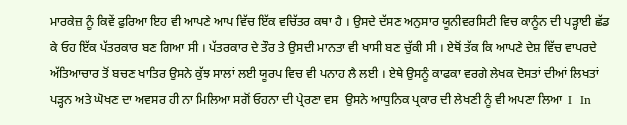ਮਾਰਕੇਜ਼ ਨੂੰ ਕਿਵੇਂ ਫੁਰਿਆ ਇਹ ਵੀ ਆਪਣੇ ਆਪ ਵਿੱਚ ਇੱਕ ਵਚਿੱਤਰ ਕਥਾ ਹੈ । ਉਸਦੇ ਦੱਸਣ ਅਨੁਸਾਰ ਯੂਨੀਵਰਸਿਟੀ ਵਿਚ ਕਾਨੂੰਨ ਦੀ ਪੜ੍ਹਾਈ ਛੱਡ ਕੇ ਓਹ ਇੱਕ ਪੱਤਰਕਾਰ ਬਣ ਗਿਆ ਸੀ । ਪੱਤਰਕਾਰ ਦੇ ਤੌਰ ਤੇ ਉਸਦੀ ਮਾਨਤਾ ਵੀ ਖਾਸੀ ਬਣ ਚੁੱਕੀ ਸੀ । ਏਥੋਂ ਤੱਕ ਕਿ ਆਪਣੇ ਦੇਸ਼ ਵਿੱਚ ਵਾਪਰਦੇ ਅੱਤਿਆਚਾਰ ਤੋਂ ਬਚਣ ਖਾਤਿਰ ਉਸਨੇ ਕੁੱਝ ਸਾਲਾਂ ਲਈ ਯੂਰਪ ਵਿਚ ਵੀ ਪਨਾਹ ਲੈ ਲਈ । ਏਥੇ ਉਸਨੂੰ ਕਾਫਕਾ ਵਰਗੇ ਲੇਖਕ ਦੋਸਤਾਂ ਦੀਆਂ ਲਿਖਤਾਂ ਪੜ੍ਹਨ ਅਤੇ ਘੋਖਣ ਦਾ ਅਵਸਰ ਹੀ ਨਾ ਮਿਲਿਆ ਸਗੋਂ ਓਹਨਾ ਦੀ ਪ੍ਰੇਰਣਾ ਵਸ  ਉਸਨੇ ਆਧੁਨਿਕ ਪ੍ਰਕਾਰ ਦੀ ਲੇਖਣੀ ਨੂੰ ਵੀ ਅਪਣਾ ਲਿਆ  I  In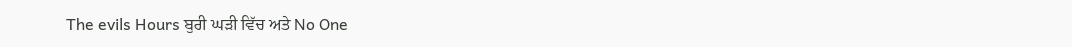The evils Hours ਬੁਰੀ ਘੜੀ ਵਿੱਚ ਅਤੇ No One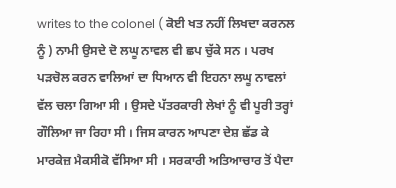writes to the colonel ( ਕੋਈ ਖਤ ਨਹੀਂ ਲਿਖਦਾ ਕਰਨਲ ਨੂੰ ) ਨਾਮੀ ਉਸਦੇ ਦੋ ਲਘੂ ਨਾਵਲ ਵੀ ਛਪ ਚੁੱਕੇ ਸਨ । ਪਰਖ ਪੜਚੋਲ ਕਰਨ ਵਾਲਿਆਂ ਦਾ ਧਿਆਨ ਵੀ ਇਹਨਾ ਲਘੂ ਨਾਵਲਾਂ ਵੱਲ ਚਲਾ ਗਿਆ ਸੀ । ਉਸਦੇ ਪੱਤਰਕਾਰੀ ਲੇਖਾਂ ਨੂੰ ਵੀ ਪੂਰੀ ਤਰ੍ਹਾਂ ਗੌਲਿਆ ਜਾ ਰਿਹਾ ਸੀ । ਜਿਸ ਕਾਰਨ ਆਪਣਾ ਦੇਸ਼ ਛੱਡ ਕੇ ਮਾਰਕੇਜ਼ ਮੈਕਸੀਕੋ ਵੱਸਿਆ ਸੀ । ਸਰਕਾਰੀ ਅਤਿਆਚਾਰ ਤੋਂ ਪੈਦਾ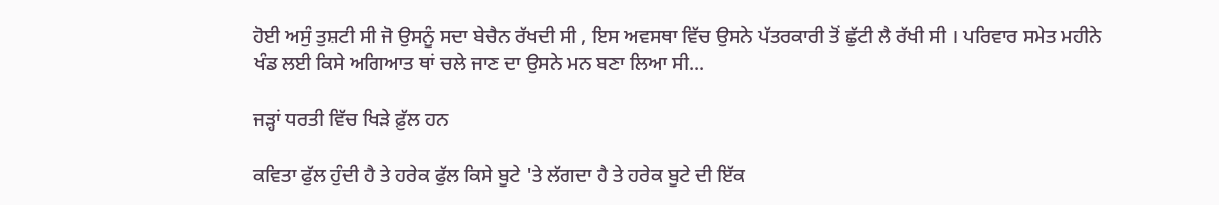ਹੋਈ ਅਸੁੰ ਤੁਸ਼ਟੀ ਸੀ ਜੋ ਉਸਨੂੰ ਸਦਾ ਬੇਚੈਨ ਰੱਖਦੀ ਸੀ , ਇਸ ਅਵਸਥਾ ਵਿੱਚ ਉਸਨੇ ਪੱਤਰਕਾਰੀ ਤੋਂ ਛੁੱਟੀ ਲੈ ਰੱਖੀ ਸੀ । ਪਰਿਵਾਰ ਸਮੇਤ ਮਹੀਨੇ ਖੰਡ ਲਈ ਕਿਸੇ ਅਗਿਆਤ ਥਾਂ ਚਲੇ ਜਾਣ ਦਾ ਉਸਨੇ ਮਨ ਬਣਾ ਲਿਆ ਸੀ...

ਜੜ੍ਹਾਂ ਧਰਤੀ ਵਿੱਚ ਖਿੜੇ ਫ਼ੁੱਲ ਹਨ

ਕਵਿਤਾ ਫੁੱਲ ਹੁੰਦੀ ਹੈ ਤੇ ਹਰੇਕ ਫੁੱਲ ਕਿਸੇ ਬੂਟੇ 'ਤੇ ਲੱਗਦਾ ਹੈ ਤੇ ਹਰੇਕ ਬੂਟੇ ਦੀ ਇੱਕ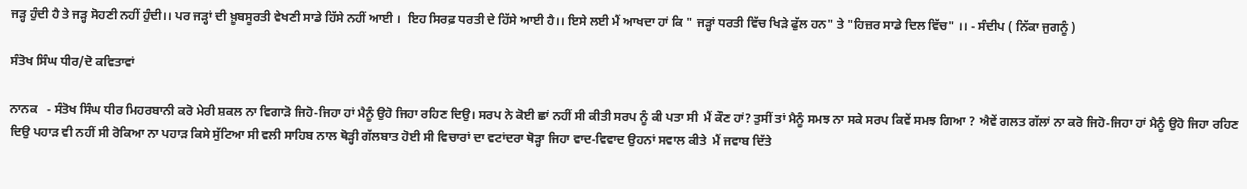ਜੜ੍ਹ ਹੁੰਦੀ ਹੈ ਤੇ ਜੜ੍ਹ ਸੋਹਣੀ ਨਹੀਂ ਹੁੰਦੀ।। ਪਰ ਜੜ੍ਹਾਂ ਦੀ ਖ਼ੂਬਸੂਰਤੀ ਵੇਖਣੀ ਸਾਡੇ ਹਿੱਸੇ ਨਹੀਂ ਆਈ ।  ਇਹ ਸਿਰਫ਼ ਧਰਤੀ ਦੇ ਹਿੱਸੇ ਆਈ ਹੈ।। ਇਸੇ ਲਈ ਮੈਂ ਆਖਦਾ ਹਾਂ ਕਿ " ਜੜ੍ਹਾਂ ਧਰਤੀ ਵਿੱਚ ਖਿੜੇ ਫੁੱਲ ਹਨ" ਤੇ "ਹਿਜ਼ਰ ਸਾਡੇ ਦਿਲ ਵਿੱਚ" ।। - ਸੰਦੀਪ ( ਨਿੱਕਾ ਜੁਗਨੂੰ )

ਸੰਤੋਖ ਸਿੰਘ ਧੀਰ/ਦੋ ਕਵਿਤਾਵਾਂ

ਨਾਨਕ   - ਸੰਤੋਖ ਸਿੰਘ ਧੀਰ ਮਿਹਰਬਾਨੀ ਕਰੋ ਮੇਰੀ ਸ਼ਕਲ ਨਾ ਵਿਗਾੜੋ ਜਿਹੋ-ਜਿਹਾ ਹਾਂ ਮੈਨੂੰ ਉਹੋ ਜਿਹਾ ਰਹਿਣ ਦਿਉ। ਸਰਪ ਨੇ ਕੋਈ ਛਾਂ ਨਹੀਂ ਸੀ ਕੀਤੀ ਸਰਪ ਨੂੰ ਕੀ ਪਤਾ ਸੀ  ਮੈਂ ਕੌਣ ਹਾਂ? ਤੁਸੀਂ ਤਾਂ ਮੈਨੂੰ ਸਮਝ ਨਾ ਸਕੇ ਸਰਪ ਕਿਵੇਂ ਸਮਝ ਗਿਆ ? ਐਵੇਂ ਗਲਤ ਗੱਲਾਂ ਨਾ ਕਰੋ ਜਿਹੋ-ਜਿਹਾ ਹਾਂ ਮੈਨੂੰ ਉਹੋ ਜਿਹਾ ਰਹਿਣ ਦਿਉ ਪਹਾੜ ਵੀ ਨਹੀਂ ਸੀ ਰੋਕਿਆ ਨਾ ਪਹਾੜ ਕਿਸੇ ਸੁੱਟਿਆ ਸੀ ਵਲੀ ਸਾਹਿਬ ਨਾਲ ਥੋੜ੍ਹੀ ਗੱਲਬਾਤ ਹੋਈ ਸੀ ਵਿਚਾਰਾਂ ਦਾ ਵਟਾਂਦਰਾ ਥੋੜ੍ਹਾ ਜਿਹਾ ਵਾਦ-ਵਿਵਾਦ ਉਹਨਾਂ ਸਵਾਲ ਕੀਤੇ  ਮੈਂ ਜਵਾਬ ਦਿੱਤੇ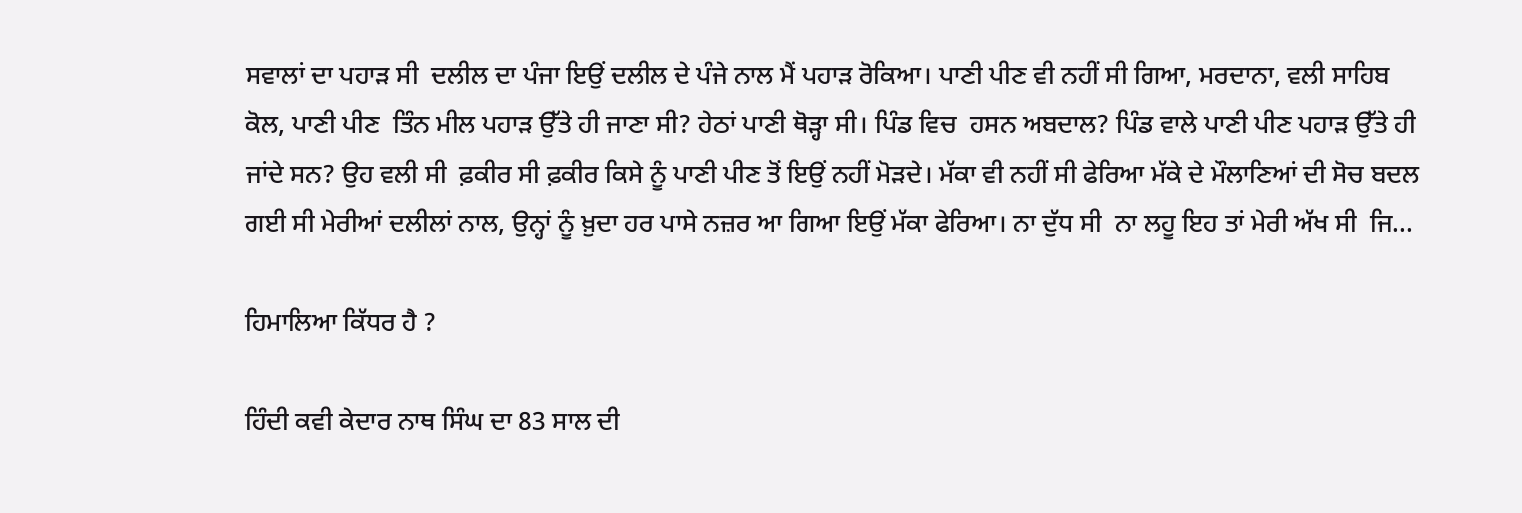ਸਵਾਲਾਂ ਦਾ ਪਹਾੜ ਸੀ  ਦਲੀਲ ਦਾ ਪੰਜਾ ਇਉਂ ਦਲੀਲ ਦੇ ਪੰਜੇ ਨਾਲ ਮੈਂ ਪਹਾੜ ਰੋਕਿਆ। ਪਾਣੀ ਪੀਣ ਵੀ ਨਹੀਂ ਸੀ ਗਿਆ, ਮਰਦਾਨਾ, ਵਲੀ ਸਾਹਿਬ ਕੋਲ, ਪਾਣੀ ਪੀਣ  ਤਿੰਨ ਮੀਲ ਪਹਾੜ ਉੱਤੇ ਹੀ ਜਾਣਾ ਸੀ? ਹੇਠਾਂ ਪਾਣੀ ਥੋੜ੍ਹਾ ਸੀ। ਪਿੰਡ ਵਿਚ  ਹਸਨ ਅਬਦਾਲ? ਪਿੰਡ ਵਾਲੇ ਪਾਣੀ ਪੀਣ ਪਹਾੜ ਉੱਤੇ ਹੀ ਜਾਂਦੇ ਸਨ? ਉਹ ਵਲੀ ਸੀ  ਫ਼ਕੀਰ ਸੀ ਫ਼ਕੀਰ ਕਿਸੇ ਨੂੰ ਪਾਣੀ ਪੀਣ ਤੋਂ ਇਉਂ ਨਹੀਂ ਮੋੜਦੇ। ਮੱਕਾ ਵੀ ਨਹੀਂ ਸੀ ਫੇਰਿਆ ਮੱਕੇ ਦੇ ਮੌਲਾਣਿਆਂ ਦੀ ਸੋਚ ਬਦਲ ਗਈ ਸੀ ਮੇਰੀਆਂ ਦਲੀਲਾਂ ਨਾਲ, ਉਨ੍ਹਾਂ ਨੂੰ ਖ਼ੁਦਾ ਹਰ ਪਾਸੇ ਨਜ਼ਰ ਆ ਗਿਆ ਇਉਂ ਮੱਕਾ ਫੇਰਿਆ। ਨਾ ਦੁੱਧ ਸੀ  ਨਾ ਲਹੂ ਇਹ ਤਾਂ ਮੇਰੀ ਅੱਖ ਸੀ  ਜਿ...

ਹਿਮਾਲਿਆ ਕਿੱਧਰ ਹੈ ?

ਹਿੰਦੀ ਕਵੀ ਕੇਦਾਰ ਨਾਥ ਸਿੰਘ ਦਾ 83 ਸਾਲ ਦੀ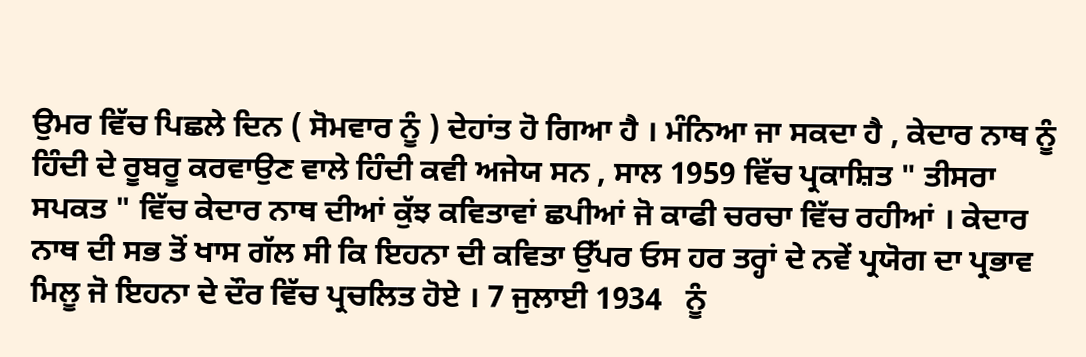ਉਮਰ ਵਿੱਚ ਪਿਛਲੇ ਦਿਨ ( ਸੋਮਵਾਰ ਨੂੰ ) ਦੇਹਾਂਤ ਹੋ ਗਿਆ ਹੈ । ਮੰਨਿਆ ਜਾ ਸਕਦਾ ਹੈ , ਕੇਦਾਰ ਨਾਥ ਨੂੰ ਹਿੰਦੀ ਦੇ ਰੂਬਰੂ ਕਰਵਾਉਣ ਵਾਲੇ ਹਿੰਦੀ ਕਵੀ ਅਜੇਯ ਸਨ , ਸਾਲ 1959 ਵਿੱਚ ਪ੍ਰਕਾਸ਼ਿਤ " ਤੀਸਰਾ ਸਪਕਤ " ਵਿੱਚ ਕੇਦਾਰ ਨਾਥ ਦੀਆਂ ਕੁੱਝ ਕਵਿਤਾਵਾਂ ਛਪੀਆਂ ਜੋ ਕਾਫੀ ਚਰਚਾ ਵਿੱਚ ਰਹੀਆਂ । ਕੇਦਾਰ ਨਾਥ ਦੀ ਸਭ ਤੋਂ ਖਾਸ ਗੱਲ ਸੀ ਕਿ ਇਹਨਾ ਦੀ ਕਵਿਤਾ ਉੱਪਰ ਓਸ ਹਰ ਤਰ੍ਹਾਂ ਦੇ ਨਵੇਂ ਪ੍ਰਯੋਗ ਦਾ ਪ੍ਰਭਾਵ ਮਿਲੂ ਜੋ ਇਹਨਾ ਦੇ ਦੌਰ ਵਿੱਚ ਪ੍ਰਚਲਿਤ ਹੋਏ । 7 ਜੁਲਾਈ 1934   ਨੂੰ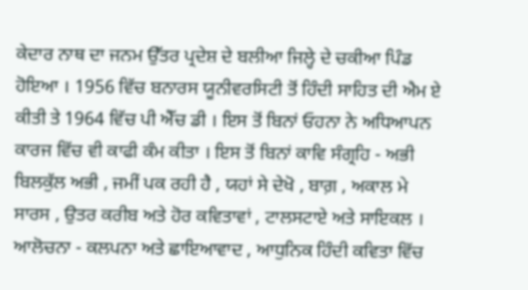ਕੇਦਾਰ ਨਾਥ ਦਾ ਜਨਮ ਉੱਤਰ ਪ੍ਰਦੇਸ਼ ਦੇ ਬਲੀਆ ਜਿਲ੍ਹੇ ਦੇ ਚਕੀਆ ਪਿੰਡ ਹੋਇਆ । 1956 ਵਿੱਚ ਬਨਾਰਸ ਯੂਨੀਵਰਸਿਟੀ ਤੋਂ ਹਿੰਦੀ ਸਾਹਿਤ ਦੀ ਐਮ ਏ ਕੀਤੀ ਤੇ 1964 ਵਿੱਚ ਪੀ ਐੱਚ ਡੀ । ਇਸ ਤੋਂ ਬਿਨਾਂ ਓਹਨਾ ਨੇ ਅਧਿਆਪਨ ਕਾਰਜ ਵਿੱਚ ਵੀ ਕਾਫੀ ਕੰਮ ਕੀਤਾ । ਇਸ ਤੋਂ ਬਿਨਾਂ ਕਾਵਿ ਸੰਗ੍ਰਹਿ - ਅਭੀ ਬਿਲਕੁੱਲ ਅਭੀ , ਜਮੀਂ ਪਕ ਰਹੀ ਹੈ , ਯਹਾਂ ਸੇ ਦੇਖੋ , ਬਾਗ਼ , ਅਕਾਲ ਮੇ ਸਾਰਸ , ਉਤਰ ਕਰੀਬ ਅਤੇ ਹੋਰ ਕਵਿਤਾਵਾਂ , ਟਾਲਸਟਾਏ ਅਤੇ ਸਾਇਕਲ । ਆਲੋਚਨਾ - ਕਲਪਨਾ ਅਤੇ ਛਾਇਆਵਾਦ , ਆਧੁਨਿਕ ਹਿੰਦੀ ਕਵਿਤਾ ਵਿੱਚ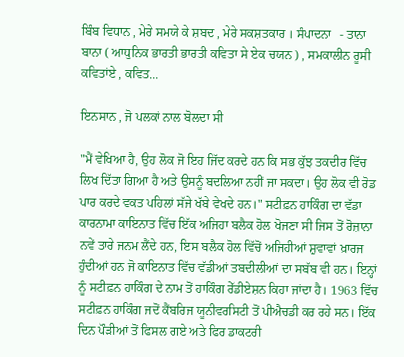ਬਿੰਬ ਵਿਧਾਨ , ਮੇਰੇ ਸਮਯੇ ਕੇ ਸ਼ਬਦ , ਮੇਰੇ ਸਕਸ਼ਤਕਾਰ । ਸੰਪਾਦਨਾ   - ਤਾਨਾ ਬਾਨਾ ( ਆਧੁਨਿਕ ਭਾਰਤੀ ਭਾਰਤੀ ਕਵਿਤਾ ਸੇ ਏਕ ਚਯਨ ) , ਸਮਕਾਲੀਨ ਰੂਸੀ ਕਵਿਤਾਂਏ , ਕਵਿਤ...

ਇਨਸਾਨ , ਜੋ ਪਲਕਾਂ ਨਾਲ ਬੋਲਦਾ ਸੀ

"ਮੈਂ ਵੇਖਿਆ ਹੈ, ਉਹ ਲੋਕ ਜੋ ਇਹ ਜਿੱਦ ਕਰਦੇ ਹਨ ਕਿ ਸਭ ਕੁੱਝ ਤਕਦੀਰ ਵਿੱਚ ਲਿਖ ਦਿੱਤਾ ਗਿਆ ਹੈ ਅਤੇ ਉਸਨੂੰ ਬਦਲਿਆ ਨਹੀਂ ਜਾ ਸਕਦਾ। ਉਹ ਲੋਕ ਵੀ ਰੋਡ ਪਾਰ ਕਰਦੇ ਵਕਤ ਪਹਿਲਾਂ ਸੱਜੇ ਖੱਬੇ ਵੇਖਦੇ ਹਨ।" ਸਟੀਫ਼ਨ ਹਾਕਿੰਗ ਦਾ ਵੱਡਾ ਕਾਰਨਾਮਾ ਕਾਇਨਾਤ ਵਿੱਚ ਇੱਕ ਅਜਿਹਾ ਬਲੈਕ ਹੋਲ ਖੋਜਣਾ ਸੀ ਜਿਸ ਤੋਂ ਰੋਜ਼ਾਨਾ ਨਵੇਂ ਤਾਰੇ ਜਨਮ ਲੈਂਦੇ ਹਨ, ਇਸ ਬਲੈਕ ਹੋਲ ਵਿੱਚੋਂ ਅਜਿਹੀਆਂ ਸ਼ੁਵਾਵਾਂ ਖ਼ਾਰਜ ਹੁੰਦੀਆਂ ਹਨ ਜੋ ਕਾਇਨਾਤ ਵਿੱਚ ਵੱਡੀਆਂ ਤਬਦੀਲੀਆਂ ਦਾ ਸਬੱਬ ਵੀ ਹਨ। ਇਨ੍ਹਾਂ ਨੂੰ ਸਟੀਫ਼ਨ ਹਾਕਿੰਗ ਦੇ ਨਾਮ ਤੋਂ ਹਾਕਿੰਗ ਰੇੱਡੀਏਸ਼ਨ ਕਿਹਾ ਜਾਂਦਾ ਹੈ। 1963 ਵਿੱਚ ਸਟੀਫ਼ਨ ਹਾਕਿੰਗ ਜਦੋਂ ਕੈਂਬਰਿਜ ਯੂਨੀਵਰਸਿਟੀ ਤੋਂ ਪੀਐਚਡੀ ਕਰ ਰਹੇ ਸਨ। ਇੱਕ ਦਿਨ ਪੌੜੀਆਂ ਤੋਂ ਫਿਸਲ ਗਏ ਅਤੇ ਫਿਰ ਡਾਕਟਰੀ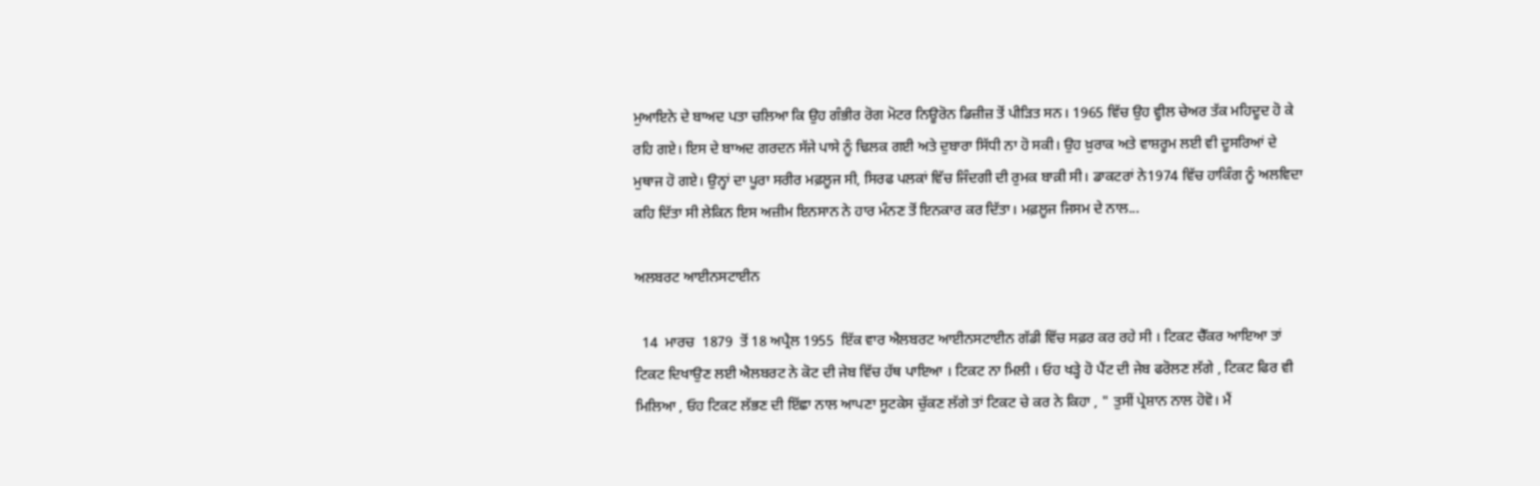ਮੁਆਇਨੇ ਦੇ ਬਾਅਦ ਪਤਾ ਚਲਿਆ ਕਿ ਉਹ ਗੰਭੀਰ ਰੋਗ ਮੋਟਰ ਨਿਊਰੋਨ ਡਿਜ਼ੀਜ਼ ਤੋਂ ਪੀੜਿਤ ਸਨ। 1965 ਵਿੱਚ ਉਹ ਵ੍ਹੀਲ ਚੇਅਰ ਤੱਕ ਮਹਿਦੂਦ ਹੋ ਕੇ ਰਹਿ ਗਏ। ਇਸ ਦੇ ਬਾਅਦ ਗਰਦਨ ਸੱਜੇ ਪਾਸੇ ਨੂੰ ਢਿਲਕ ਗਈ ਅਤੇ ਦੁਬਾਰਾ ਸਿੱਧੀ ਨਾ ਹੋ ਸਕੀ। ਉਹ ਖ਼ੁਰਾਕ ਅਤੇ ਵਾਸ਼ਰੂਮ ਲਈ ਵੀ ਦੂਸਰਿਆਂ ਦੇ ਮੁਥਾਜ ਹੋ ਗਏ। ਉਨ੍ਹਾਂ ਦਾ ਪੂਰਾ ਸਰੀਰ ਮਫ਼ਲੂਜ ਸੀ, ਸਿਰਫ ਪਲਕਾਂ ਵਿੱਚ ਜਿੰਦਗੀ ਦੀ ਰੁਮਕ ਬਾਕ਼ੀ ਸੀ। ਡਾਕਟਰਾਂ ਨੇ1974 ਵਿੱਚ ਹਾਕਿੰਗ ਨੂੰ ਅਲਵਿਦਾ ਕਹਿ ਦਿੱਤਾ ਸੀ ਲੇਕਿਨ ਇਸ ਅਜ਼ੀਮ ਇਨਸਾਨ ਨੇ ਹਾਰ ਮੰਨਣ ਤੋਂ ਇਨਕਾਰ ਕਰ ਦਿੱਤਾ। ਮਫ਼ਲੂਜ ਜਿਸਮ ਦੇ ਨਾਲ...

ਅਲਬਰਟ ਆਈਨਸਟਾਈਨ

  14  ਮਾਰਚ  1879  ਤੋਂ 18 ਅਪ੍ਰੈਲ 1955  ਇੱਕ ਵਾਰ ਐਲਬਰਟ ਆਈਨਸਟਾਈਨ ਗੱਡੀ ਵਿੱਚ ਸਫ਼ਰ ਕਰ ਰਹੇ ਸੀ । ਟਿਕਟ ਚੈੱਕਰ ਆਇਆ ਤਾਂ ਟਿਕਟ ਦਿਖਾਉਣ ਲਈ ਐਲਬਰਟ ਨੇ ਕੋਟ ਦੀ ਜੇਬ ਵਿੱਚ ਹੱਥ ਪਾਇਆ । ਟਿਕਟ ਨਾ ਮਿਲੀ । ਓਹ ਖੜ੍ਹੇ ਹੋ ਪੈਂਟ ਦੀ ਜੇਬ ਫਰੋਲਣ ਲੱਗੇ , ਟਿਕਟ ਫਿਰ ਵੀ ਮਿਲਿਆ , ਓਹ ਟਿਕਟ ਲੱਭਣ ਦੀ ਇੱਛਾ ਨਾਲ ਆਪਣਾ ਸੂਟਕੇਸ ਚੁੱਕਣ ਲੱਗੇ ਤਾਂ ਟਿਕਟ ਚੇ ਕਰ ਨੇ ਕਿਹਾ , " ਤੁਸੀਂ ਪ੍ਰੇਸ਼ਾਨ ਨਾਲ ਹੋਵੋ। ਮੈਂ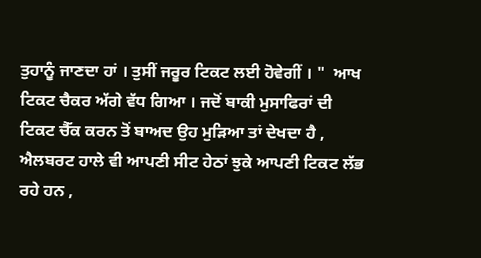ਤੁਹਾਨੂੰ ਜਾਣਦਾ ਹਾਂ । ਤੁਸੀਂ ਜਰੂਰ ਟਿਕਟ ਲਈ ਹੋਵੇਗੀਂ । "  ਆਖ ਟਿਕਟ ਚੈਕਰ ਅੱਗੇ ਵੱਧ ਗਿਆ । ਜਦੋਂ ਬਾਕੀ ਮੁਸਾਫਿਰਾਂ ਦੀ ਟਿਕਟ ਚੈੱਕ ਕਰਨ ਤੋਂ ਬਾਅਦ ਉਹ ਮੁੜਿਆ ਤਾਂ ਦੇਖਦਾ ਹੈ , ਐਲਬਰਟ ਹਾਲੇ ਵੀ ਆਪਣੀ ਸੀਟ ਹੇਠਾਂ ਝੁਕੇ ਆਪਣੀ ਟਿਕਟ ਲੱਭ ਰਹੇ ਹਨ ,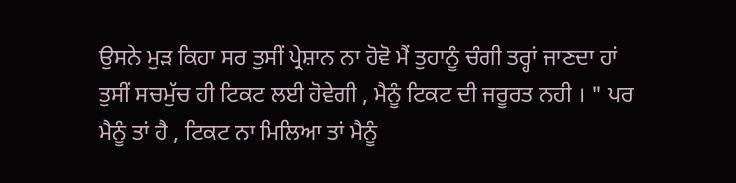ਉਸਨੇ ਮੁੜ ਕਿਹਾ ਸਰ ਤੁਸੀਂ ਪ੍ਰੇਸ਼ਾਨ ਨਾ ਹੋਵੋ ਮੈਂ ਤੁਹਾਨੂੰ ਚੰਗੀ ਤਰ੍ਹਾਂ ਜਾਣਦਾ ਹਾਂ ਤੁਸੀਂ ਸਚਮੁੱਚ ਹੀ ਟਿਕਟ ਲਈ ਹੋਵੇਗੀ , ਮੈਨੂੰ ਟਿਕਟ ਦੀ ਜਰੂਰਤ ਨਹੀ । " ਪਰ ਮੈਨੂੰ ਤਾਂ ਹੈ , ਟਿਕਟ ਨਾ ਮਿਲਿਆ ਤਾਂ ਮੈਨੂੰ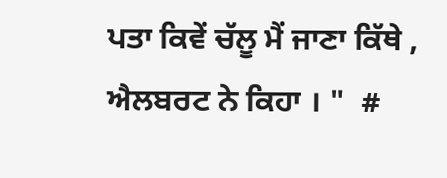ਪਤਾ ਕਿਵੇਂ ਚੱਲੂ ਮੈਂ ਜਾਣਾ ਕਿੱਥੇ , ਐਲਬਰਟ ਨੇ ਕਿਹਾ । "  #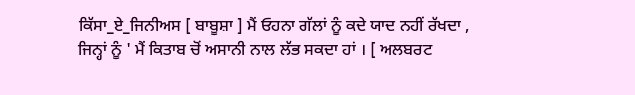ਕਿੱਸਾ_ਏ_ਜਿਨੀਅਸ [ ਬਾਬੂਸ਼ਾ ] ਮੈਂ ਓਹਨਾ ਗੱਲਾਂ ਨੂੰ ਕਦੇ ਯਾਦ ਨਹੀਂ ਰੱਖਦਾ , ਜਿਨ੍ਹਾਂ ਨੂੰ ' ਮੈਂ ਕਿਤਾਬ ਚੋਂ ਅਸਾਨੀ ਨਾਲ ਲੱਭ ਸਕਦਾ ਹਾਂ । [ ਅਲਬਰਟ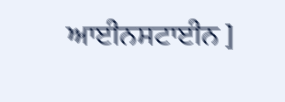ਆਈਨਸਟਾਈਨ ]